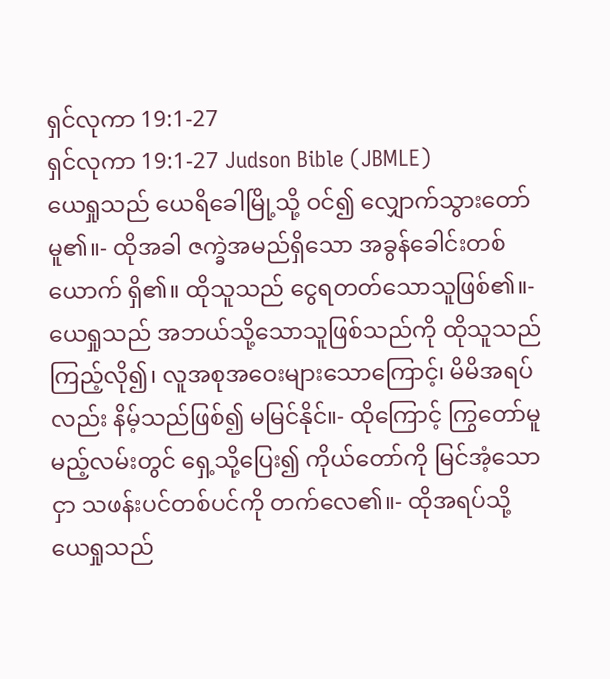ရှင်လုကာ 19:1-27
ရှင်လုကာ 19:1-27 Judson Bible (JBMLE)
ယေရှုသည် ယေရိခေါမြို့သို့ ဝင်၍ လျှောက်သွားတော်မူ၏။- ထိုအခါ ဇက္ခဲအမည်ရှိသော အခွန်ခေါင်းတစ်ယောက် ရှိ၏။ ထိုသူသည် ငွေရတတ်သောသူဖြစ်၏။- ယေရှုသည် အဘယ်သို့သောသူဖြစ်သည်ကို ထိုသူသည် ကြည့်လို၍၊ လူအစုအဝေးများသောကြောင့်၊ မိမိအရပ်လည်း နိမ့်သည်ဖြစ်၍ မမြင်နိုင်။- ထိုကြောင့် ကြွတော်မူမည့်လမ်းတွင် ရှေ့သို့ပြေး၍ ကိုယ်တော်ကို မြင်အံ့သောငှာ သဖန်းပင်တစ်ပင်ကို တက်လေ၏။- ထိုအရပ်သို့ ယေရှုသည်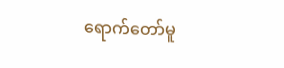ရောက်တော်မူ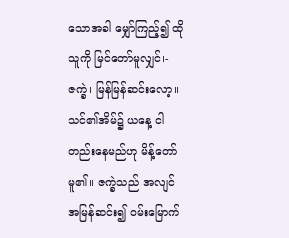သောအခါ မျှော်ကြည့်၍ ထိုသူကို မြင်တော်မူလျှင်၊- ဇက္ခဲ၊ မြန်မြန်ဆင်းလော့။ သင်၏အိမ်၌ ယနေ့ ငါတည်းနေမည်ဟု မိန့်တော်မူ၏။ ဇက္ခဲသည် အလျင်အမြန်ဆင်း၍ ဝမ်းမြောက်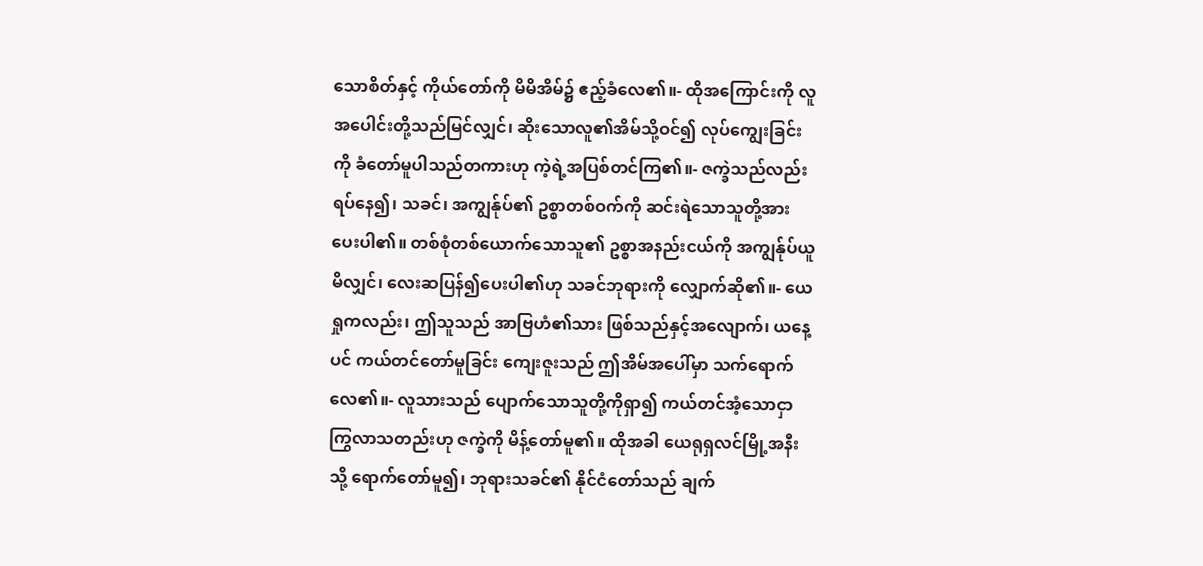သောစိတ်နှင့် ကိုယ်တော်ကို မိမိအိမ်၌ ဧည့်ခံလေ၏။- ထိုအကြောင်းကို လူအပေါင်းတို့သည်မြင်လျှင်၊ ဆိုးသောလူ၏အိမ်သို့ဝင်၍ လုပ်ကျွေးခြင်းကို ခံတော်မူပါသည်တကားဟု ကဲ့ရဲ့အပြစ်တင်ကြ၏။- ဇက္ခဲသည်လည်း ရပ်နေ၍၊ သခင်၊ အကျွန်ုပ်၏ ဥစ္စာတစ်ဝက်ကို ဆင်းရဲသောသူတို့အား ပေးပါ၏။ တစ်စုံတစ်ယောက်သောသူ၏ ဥစ္စာအနည်းငယ်ကို အကျွန်ုပ်ယူမိလျှင်၊ လေးဆပြန်၍ပေးပါ၏ဟု သခင်ဘုရားကို လျှောက်ဆို၏။- ယေရှုကလည်း၊ ဤသူသည် အာဗြဟံ၏သား ဖြစ်သည်နှင့်အလျောက်၊ ယနေ့ပင် ကယ်တင်တော်မူခြင်း ကျေးဇူးသည် ဤအိမ်အပေါ်မှာ သက်ရောက်လေ၏။- လူသားသည် ပျောက်သောသူတို့ကိုရှာ၍ ကယ်တင်အံ့သောငှာ ကြွလာသတည်းဟု ဇက္ခဲကို မိန့်တော်မူ၏။ ထိုအခါ ယေရုရှလင်မြို့အနီးသို့ ရောက်တော်မူ၍၊ ဘုရားသခင်၏ နိုင်ငံတော်သည် ချက်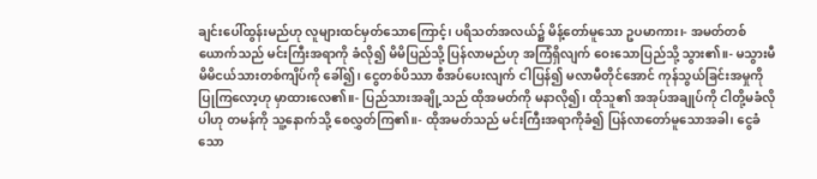ချင်းပေါ်ထွန်းမည်ဟု လူများထင်မှတ်သောကြောင့်၊ ပရိသတ်အလယ်၌ မိန့်တော်မူသော ဥပမာကား၊- အမတ်တစ်ယောက်သည် မင်းကြီးအရာကို ခံလို၍ မိမိပြည်သို့ ပြန်လာမည်ဟု အကြံရှိလျက် ဝေးသောပြည်သို့ သွား၏။- မသွားမီ မိမိငယ်သားတစ်ကျိပ်ကို ခေါ်၍၊ ငွေတစ်ပိဿာ စီအပ်ပေးလျက် ငါပြန်၍ မလာမီတိုင်အောင် ကုန်သွယ်ခြင်းအမှုကို ပြုကြလော့ဟု မှာထားလေ၏။- ပြည်သားအချို့သည် ထိုအမတ်ကို မနာလို၍၊ ထိုသူ၏ အအုပ်အချုပ်ကို ငါတို့မခံလိုပါဟု တမန်ကို သူ့နောက်သို့ စေလွှတ်ကြ၏။- ထိုအမတ်သည် မင်းကြီးအရာကိုခံ၍ ပြန်လာတော်မူသောအခါ၊ ငွေခံသော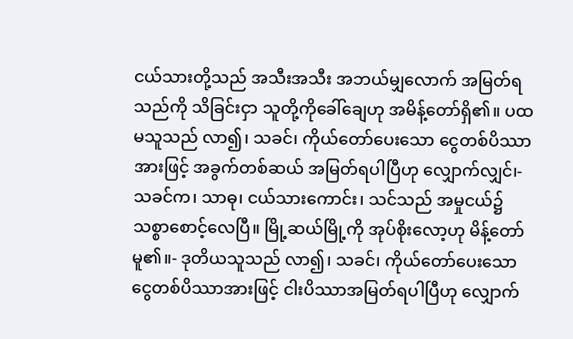ငယ်သားတို့သည် အသီးအသီး အဘယ်မျှလောက် အမြတ်ရသည်ကို သိခြင်းငှာ သူတို့ကိုခေါ်ချေဟု အမိန့်တော်ရှိ၏။ ပထမသူသည် လာ၍၊ သခင်၊ ကိုယ်တော်ပေးသော ငွေတစ်ပိဿာအားဖြင့် အခွက်တစ်ဆယ် အမြတ်ရပါပြီဟု လျှောက်လျှင်၊- သခင်က၊ သာဓု၊ ငယ်သားကောင်း၊ သင်သည် အမှုငယ်၌ သစ္စာစောင့်လေပြီ။ မြို့ဆယ်မြို့ကို အုပ်စိုးလော့ဟု မိန့်တော်မူ၏။- ဒုတိယသူသည် လာ၍၊ သခင်၊ ကိုယ်တော်ပေးသော ငွေတစ်ပိဿာအားဖြင့် ငါးပိဿာအမြတ်ရပါပြီဟု လျှောက်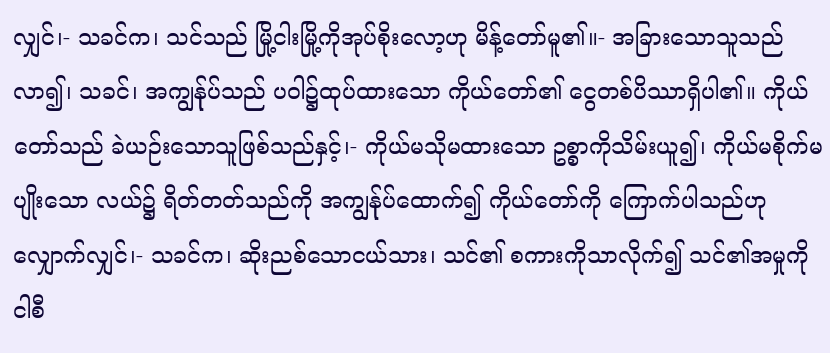လျှင်၊- သခင်က၊ သင်သည် မြို့ငါးမြို့ကိုအုပ်စိုးလော့ဟု မိန့်တော်မူ၏။- အခြားသောသူသည် လာ၍၊ သခင်၊ အကျွန်ုပ်သည် ပဝါ၌ထုပ်ထားသော ကိုယ်တော်၏ ငွေတစ်ပိဿာရှိပါ၏။ ကိုယ်တော်သည် ခဲယဉ်းသောသူဖြစ်သည်နှင့်၊- ကိုယ်မသိုမထားသော ဥစ္စာကိုသိမ်းယူ၍၊ ကိုယ်မစိုက်မပျိုးသော လယ်၌ ရိတ်တတ်သည်ကို အကျွန်ုပ်ထောက်၍ ကိုယ်တော်ကို ကြောက်ပါသည်ဟု လျှောက်လျှင်၊- သခင်က၊ ဆိုးညစ်သောငယ်သား၊ သင်၏ စကားကိုသာလိုက်၍ သင်၏အမှုကို ငါစီ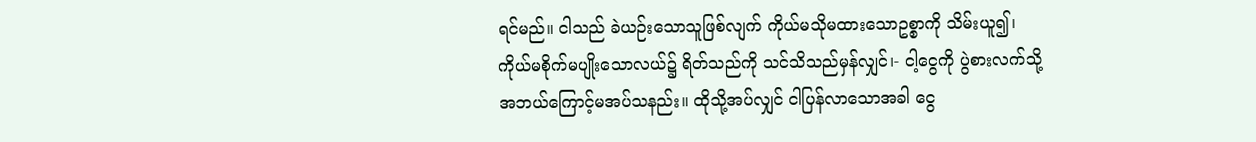ရင်မည်။ ငါသည် ခဲယဉ်းသောသူဖြစ်လျက် ကိုယ်မသိုမထားသောဥစ္စာကို သိမ်းယူ၍၊ ကိုယ်မစိုက်မပျိုးသောလယ်၌ ရိတ်သည်ကို သင်သိသည်မှန်လျှင်၊- ငါ့ငွေကို ပွဲစားလက်သို့ အဘယ်ကြောင့်မအပ်သနည်း။ ထိုသို့အပ်လျှင် ငါပြန်လာသောအခါ ငွေ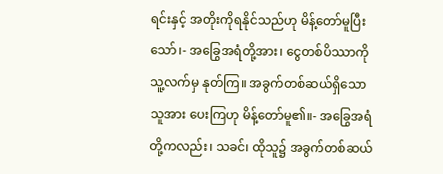ရင်းနှင့် အတိုးကိုရနိုင်သည်ဟု မိန့်တော်မူပြီးသော်၊- အခြွေအရံတို့အား၊ ငွေတစ်ပိဿာကို သူ့လက်မှ နုတ်ကြ။ အခွက်တစ်ဆယ်ရှိသောသူအား ပေးကြဟု မိန့်တော်မူ၏။- အခြွေအရံတို့ကလည်း၊ သခင်၊ ထိုသူ၌ အခွက်တစ်ဆယ်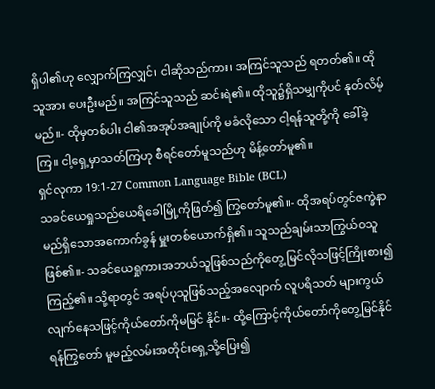ရှိပါ၏ဟု လျှောက်ကြလျှင်၊ ငါဆိုသည်ကား၊ အကြင်သူသည် ရတတ်၏။ ထိုသူအား ပေးဦးမည်။ အကြင်သူသည် ဆင်းရဲ၏။ ထိုသူ၌ရှိသမျှကိုပင် နုတ်လိမ့်မည်။- ထိုမှတစ်ပါး ငါ၏အအုပ်အချုပ်ကို မခံလိုသော ငါ့ရန်သူတို့ကို ခေါ်ခဲ့ကြ။ ငါ့ရှေ့မှာသတ်ကြဟု စီရင်တော်မူသည်ဟု မိန့်တော်မူ၏။
ရှင်လုကာ 19:1-27 Common Language Bible (BCL)
သခင်ယေရှုသည်ယေရိခေါမြို့ကိုဖြတ်၍ ကြွတော်မူ၏။- ထိုအရပ်တွင်ဇက္ခဲနာမည်ရှိသောအကောက်ခွန် မှူးတစ်ယောက်ရှိ၏။ သူသည်ချမ်းသာကြွယ်ဝသူ ဖြစ်၏။- သခင်ယေရှုကားအဘယ်သူဖြစ်သည်ကိုတွေ့ မြင်လိုသဖြင့်ကြိုးစား၍ကြည့်၏။ သို့ရာတွင် အရပ်ပုသူဖြစ်သည့်အလျောက် လူပရိသတ် များကွယ်လျက်နေသဖြင့်ကိုယ်တော်ကိုမမြင် နိုင်။- ထို့ကြောင့်ကိုယ်တော်ကိုတွေ့မြင်နိုင်ရန်ကြွတော် မူမည့်လမ်းအတိုင်းရှေ့သို့ပြေး၍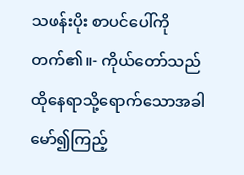သဖန်းပိုး စာပင်ပေါ်ကိုတက်၏။- ကိုယ်တော်သည်ထိုနေရာသို့ရောက်သောအခါ မော်၍ကြည့်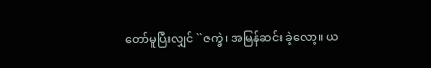တော်မူပြီးလျှင် ``ဇက္ခဲ၊ အမြန်ဆင်း ခဲ့လော့။ ယ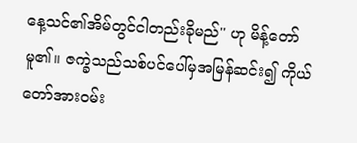နေ့သင်၏အိမ်တွင်ငါတည်းခိုမည်'' ဟု မိန့်တော်မူ၏။ ဇက္ခဲသည်သစ်ပင်ပေါ်မှအမြန်ဆင်း၍ ကိုယ်တော်အားဝမ်း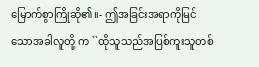မြောက်စွာကြိုဆို၏။- ဤအခြင်းအရာကိုမြင်သောအခါလူတို့ က ``ထိုသူသည်အပြစ်ကူးသူတစ်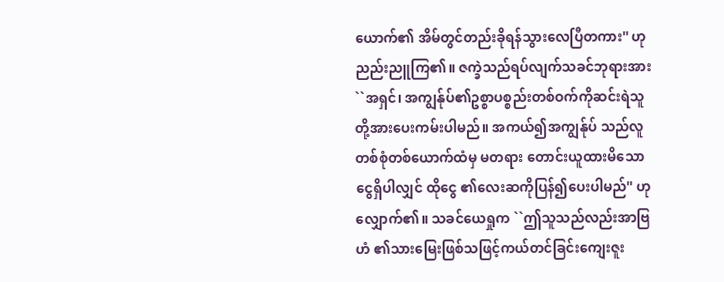ယောက်၏ အိမ်တွင်တည်းခိုရန်သွားလေပြီတကား'' ဟု ညည်းညူကြ၏။ ဇက္ခဲသည်ရပ်လျက်သခင်ဘုရားအား ``အရှင်၊ အကျွန်ုပ်၏ဥစ္စာပစ္စည်းတစ်ဝက်ကိုဆင်းရဲသူ တို့အားပေးကမ်းပါမည်။ အကယ်၍အကျွန်ုပ် သည်လူတစ်စုံတစ်ယောက်ထံမှ မတရား တောင်းယူထားမိသောငွေရှိပါလျှင် ထိုငွေ ၏လေးဆကိုပြန်၍ပေးပါမည်'' ဟုလျှောက်၏။ သခင်ယေရှုက ``ဤသူသည်လည်းအာဗြဟံ ၏သားမြေးဖြစ်သဖြင့်ကယ်တင်ခြင်းကျေးဇူး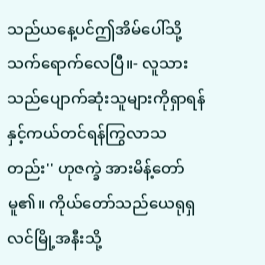သည်ယနေ့ပင်ဤအိမ်ပေါ်သို့သက်ရောက်လေပြီ။- လူသားသည်ပျောက်ဆုံးသူများကိုရှာရန် နှင့်ကယ်တင်ရန်ကြွလာသတည်း'' ဟုဇက္ခဲ အားမိန့်တော်မူ၏။ ကိုယ်တော်သည်ယေရုရှလင်မြို့အနီးသို့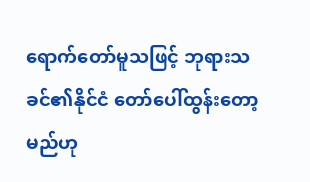ရောက်တော်မူသဖြင့် ဘုရားသခင်၏နိုင်ငံ တော်ပေါ်ထွန်းတော့မည်ဟု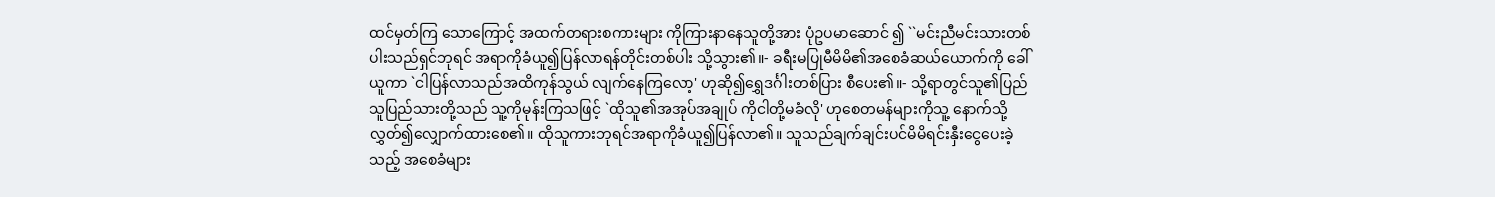ထင်မှတ်ကြ သောကြောင့် အထက်တရားစကားများ ကိုကြားနာနေသူတို့အား ပုံဥပမာဆောင် ၍ ``မင်းညီမင်းသားတစ်ပါးသည်ရှင်ဘုရင် အရာကိုခံယူ၍ပြန်လာရန်တိုင်းတစ်ပါး သို့သွား၏။- ခရီးမပြုမီမိမိ၏အစေခံဆယ်ယောက်ကို ခေါ်ယူကာ `ငါပြန်လာသည်အထိကုန်သွယ် လျက်နေကြလော့' ဟုဆို၍ရွှေဒင်္ဂါးတစ်ပြား စီပေး၏။- သို့ရာတွင်သူ၏ပြည်သူပြည်သားတို့သည် သူ့ကိုမုန်းကြသဖြင့် `ထိုသူ၏အအုပ်အချုပ် ကိုငါတို့မခံလို' ဟုစေတမန်များကိုသူ့ နောက်သို့လွှတ်၍လျှောက်ထားစေ၏။ ထိုသူကားဘုရင်အရာကိုခံယူ၍ပြန်လာ၏။ သူသည်ချက်ချင်းပင်မိမိရင်းနှီးငွေပေးခဲ့သည့် အစေခံများ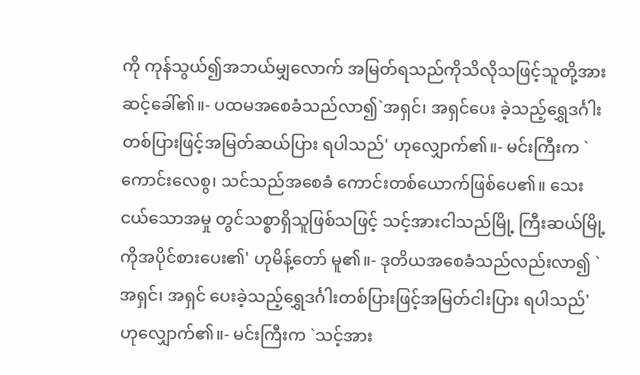ကို ကုန်သွယ်၍အဘယ်မျှလောက် အမြတ်ရသည်ကိုသိလိုသဖြင့်သူတို့အား ဆင့်ခေါ်၏။- ပထမအစေခံသည်လာ၍`အရှင်၊ အရှင်ပေး ခဲ့သည့်ရွှေဒင်္ဂါးတစ်ပြားဖြင့်အမြတ်ဆယ်ပြား ရပါသည်' ဟုလျှောက်၏။- မင်းကြီးက `ကောင်းလေစွ၊ သင်သည်အစေခံ ကောင်းတစ်ယောက်ဖြစ်ပေ၏။ သေးငယ်သောအမှု တွင်သစ္စာရှိသူဖြစ်သဖြင့် သင့်အားငါသည်မြို့ ကြီးဆယ်မြို့ကိုအပိုင်စားပေး၏' ဟုမိန့်တော် မူ၏။- ဒုတိယအစေခံသည်လည်းလာ၍ `အရှင်၊ အရှင် ပေးခဲ့သည့်ရွှေဒင်္ဂါးတစ်ပြားဖြင့်အမြတ်ငါးပြား ရပါသည်' ဟုလျှောက်၏။- မင်းကြီးက `သင့်အား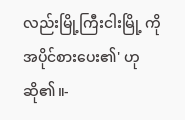လည်းမြို့ကြီးငါးမြို့ ကိုအပိုင်စားပေး၏' ဟုဆို၏။-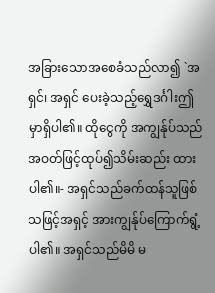အခြားသောအစေခံသည်လာ၍ `အရှင်၊ အရှင် ပေးခဲ့သည့်ရွှေဒင်္ဂါးဤမှာရှိပါ၏။ ထိုငွေကို အကျွန်ုပ်သည်အဝတ်ဖြင့်ထုပ်၍သိမ်းဆည်း ထားပါ၏။- အရှင်သည်ခက်ထန်သူဖြစ်သဖြင့်အရှင့် အားကျွန်ုပ်ကြောက်ရွံ့ပါ၏။ အရှင်သည်မိမိ မ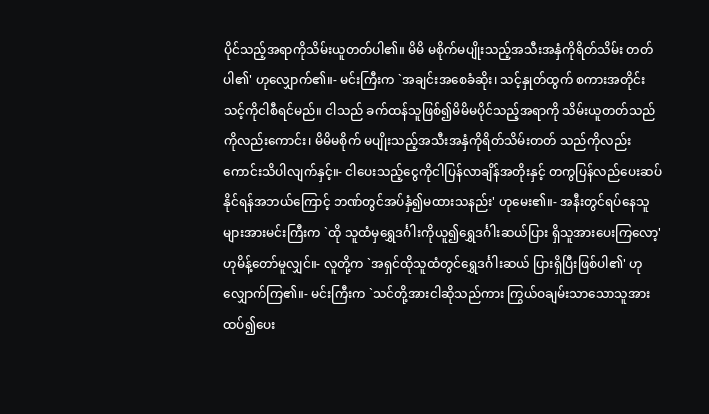ပိုင်သည့်အရာကိုသိမ်းယူတတ်ပါ၏။ မိမိ မစိုက်မပျိုးသည့်အသီးအနှံကိုရိတ်သိမ်း တတ်ပါ၏' ဟုလျှောက်၏။- မင်းကြီးက `အချင်းအစေခံဆိုး၊ သင့်နှုတ်ထွက် စကားအတိုင်းသင့်ကိုငါစီရင်မည်။ ငါသည် ခက်ထန်သူဖြစ်၍မိမိမပိုင်သည့်အရာကို သိမ်းယူတတ်သည်ကိုလည်းကောင်း၊ မိမိမစိုက် မပျိုးသည့်အသီးအနှံကိုရိတ်သိမ်းတတ် သည်ကိုလည်းကောင်းသိပါလျက်နှင့်။- ငါပေးသည့်ငွေကိုငါပြန်လာချိန်အတိုးနှင့် တကွပြန်လည်ပေးဆပ်နိုင်ရန်အဘယ်ကြောင့် ဘဏ်တွင်အပ်နှံ၍မထားသနည်း' ဟုမေး၏။- အနီးတွင်ရပ်နေသူများအားမင်းကြီးက `ထို သူထံမှရွှေဒင်္ဂါးကိုယူ၍ရွှေဒင်္ဂါးဆယ်ပြား ရှိသူအားပေးကြလော့' ဟုမိန့်တော်မူလျှင်။- လူတို့က `အရှင်ထိုသူထံတွင်ရွှေဒင်္ဂါးဆယ် ပြားရှိပြီးဖြစ်ပါ၏' ဟုလျှောက်ကြ၏။- မင်းကြီးက `သင်တို့အားငါဆိုသည်ကား ကြွယ်ဝချမ်းသာသောသူအားထပ်၍ပေး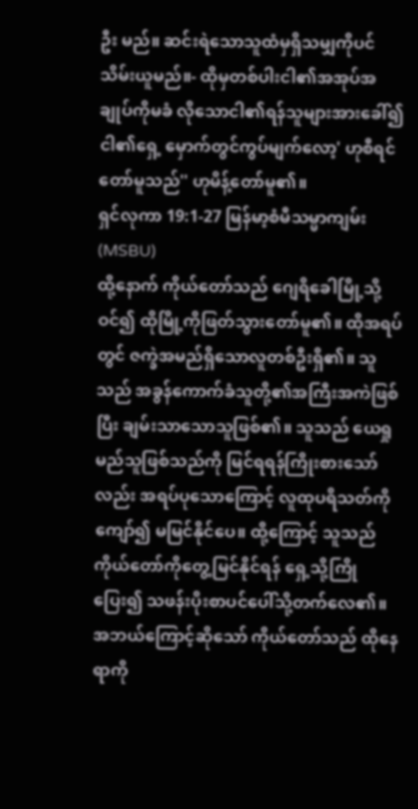ဦး မည်။ ဆင်းရဲသောသူထံမှရှိသမျှကိုပင် သိမ်းယူမည်။- ထိုမှတစ်ပါးငါ၏အအုပ်အချုပ်ကိုမခံ လိုသောငါ၏ရန်သူများအားခေါ်၍ ငါ၏ရှေ့ မှောက်တွင်ကွပ်မျက်လော့' ဟုစီရင်တော်မူသည်'' ဟုမိန့်တော်မူ၏။
ရှင်လုကာ 19:1-27 မြန်မာ့စံမီသမ္မာကျမ်း (MSBU)
ထို့နောက် ကိုယ်တော်သည် ဂျေရိခေါမြို့သို့ဝင်၍ ထိုမြို့ကိုဖြတ်သွားတော်မူ၏။ ထိုအရပ်တွင် ဇက္ခဲအမည်ရှိသောလူတစ်ဦးရှိ၏။ သူသည် အခွန်ကောက်ခံသူတို့၏အကြီးအကဲဖြစ်ပြီး ချမ်းသာသောသူဖြစ်၏။ သူသည် ယေရှုမည်သူဖြစ်သည်ကို မြင်ရရန်ကြိုးစားသော်လည်း အရပ်ပုသောကြောင့် လူထုပရိသတ်ကိုကျော်၍ မမြင်နိုင်ပေ။ ထို့ကြောင့် သူသည် ကိုယ်တော်ကိုတွေ့မြင်နိုင်ရန် ရှေ့သို့ကြိုပြေး၍ သဖန်းပိုးစာပင်ပေါ်သို့တက်လေ၏။ အဘယ်ကြောင့်ဆိုသော် ကိုယ်တော်သည် ထိုနေရာကို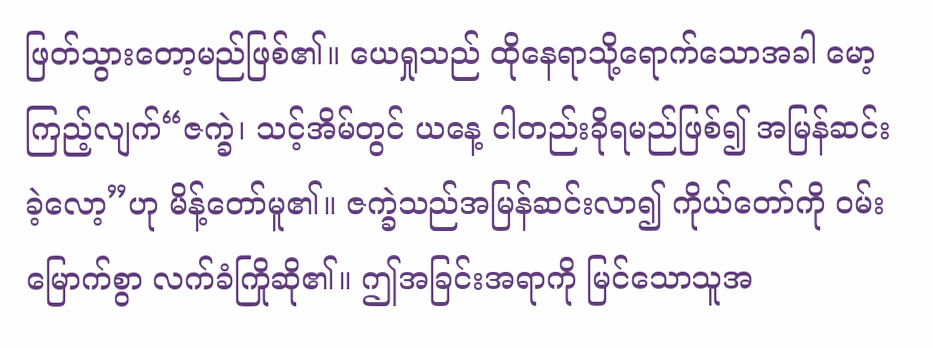ဖြတ်သွားတော့မည်ဖြစ်၏။ ယေရှုသည် ထိုနေရာသို့ရောက်သောအခါ မော့ကြည့်လျက်“ဇက္ခဲ၊ သင့်အိမ်တွင် ယနေ့ ငါတည်းခိုရမည်ဖြစ်၍ အမြန်ဆင်းခဲ့လော့”ဟု မိန့်တော်မူ၏။ ဇက္ခဲသည်အမြန်ဆင်းလာ၍ ကိုယ်တော်ကို ဝမ်းမြောက်စွာ လက်ခံကြိုဆို၏။ ဤအခြင်းအရာကို မြင်သောသူအ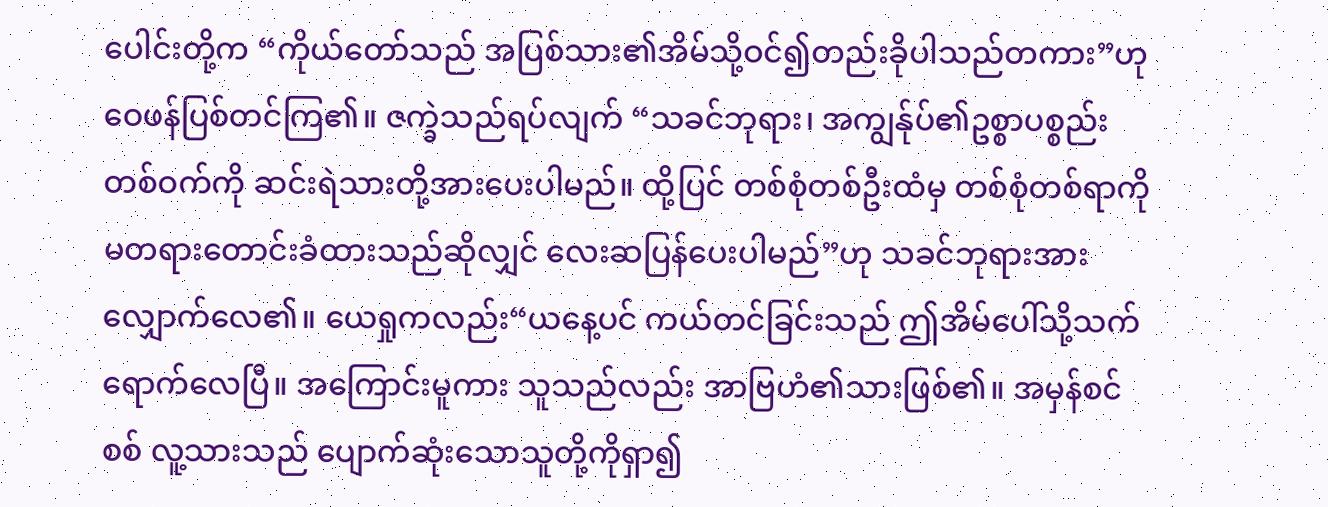ပေါင်းတို့က “ကိုယ်တော်သည် အပြစ်သား၏အိမ်သို့ဝင်၍တည်းခိုပါသည်တကား”ဟု ဝေဖန်ပြစ်တင်ကြ၏။ ဇက္ခဲသည်ရပ်လျက် “သခင်ဘုရား၊ အကျွန်ုပ်၏ဥစ္စာပစ္စည်းတစ်ဝက်ကို ဆင်းရဲသားတို့အားပေးပါမည်။ ထို့ပြင် တစ်စုံတစ်ဦးထံမှ တစ်စုံတစ်ရာကို မတရားတောင်းခံထားသည်ဆိုလျှင် လေးဆပြန်ပေးပါမည်”ဟု သခင်ဘုရားအားလျှောက်လေ၏။ ယေရှုကလည်း“ယနေ့ပင် ကယ်တင်ခြင်းသည် ဤအိမ်ပေါ်သို့သက်ရောက်လေပြီ။ အကြောင်းမူကား သူသည်လည်း အာဗြဟံ၏သားဖြစ်၏။ အမှန်စင်စစ် လူ့သားသည် ပျောက်ဆုံးသောသူတို့ကိုရှာ၍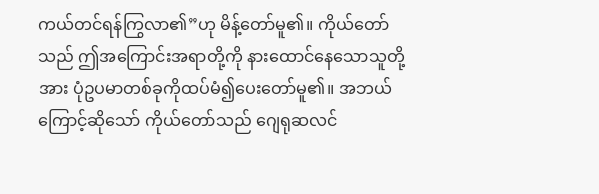ကယ်တင်ရန်ကြွလာ၏”ဟု မိန့်တော်မူ၏။ ကိုယ်တော်သည် ဤအကြောင်းအရာတို့ကို နားထောင်နေသောသူတို့အား ပုံဥပမာတစ်ခုကိုထပ်မံ၍ပေးတော်မူ၏။ အဘယ်ကြောင့်ဆိုသော် ကိုယ်တော်သည် ဂျေရုဆလင်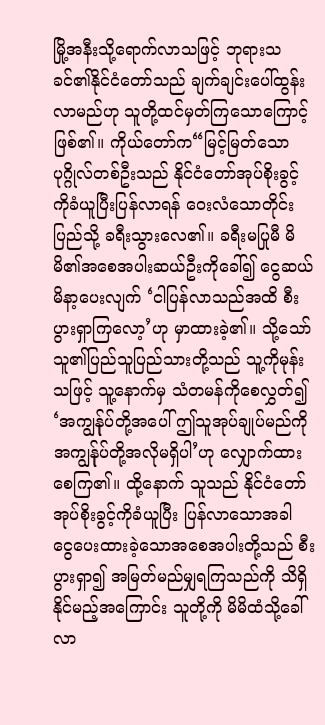မြို့အနီးသို့ရောက်လာသဖြင့် ဘုရားသခင်၏နိုင်ငံတော်သည် ချက်ချင်းပေါ်ထွန်းလာမည်ဟု သူတို့ထင်မှတ်ကြသောကြောင့်ဖြစ်၏။ ကိုယ်တော်က“မြင့်မြတ်သောပုဂ္ဂိုလ်တစ်ဦးသည် နိုင်ငံတော်အုပ်စိုးခွင့်ကိုခံယူပြီးပြန်လာရန် ဝေးလံသောတိုင်းပြည်သို့ ခရီးသွားလေ၏။ ခရီးမပြုမီ မိမိ၏အစေအပါးဆယ်ဦးကိုခေါ်၍ ငွေဆယ်မိနာ့ပေးလျက် ‘ငါပြန်လာသည်အထိ စီးပွားရှာကြလော့’ဟု မှာထားခဲ့၏။ သို့သော် သူ၏ပြည်သူပြည်သားတို့သည် သူ့ကိုမုန်းသဖြင့် သူ့နောက်မှ သံတမန်ကိုစေလွှတ်၍ ‘အကျွန်ုပ်တို့အပေါ် ဤသူအုပ်ချုပ်မည်ကို အကျွန်ုပ်တို့အလိုမရှိပါ’ဟု လျှောက်ထားစေကြ၏။ ထို့နောက် သူသည် နိုင်ငံတော်အုပ်စိုးခွင့်ကိုခံယူပြီး ပြန်လာသောအခါ ငွေပေးထားခဲ့သောအစေအပါးတို့သည် စီးပွားရှာ၍ အမြတ်မည်မျှရကြသည်ကို သိရှိနိုင်မည့်အကြောင်း သူတို့ကို မိမိထံသို့ခေါ်လာ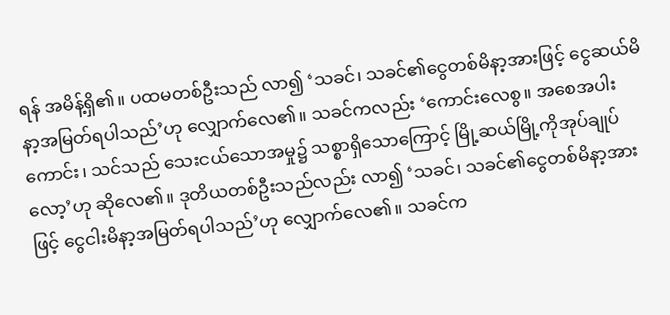ရန် အမိန့်ရှိ၏။ ပထမတစ်ဦးသည် လာ၍ ‘သခင်၊ သခင်၏ငွေတစ်မိနာ့အားဖြင့် ငွေဆယ်မိနာ့အမြတ်ရပါသည်’ဟု လျှောက်လေ၏။ သခင်ကလည်း ‘ကောင်းလေစွ။ အစေအပါးကောင်း၊ သင်သည် သေးငယ်သောအမှု၌ သစ္စာရှိသောကြောင့် မြို့ဆယ်မြို့ကိုအုပ်ချုပ်လော့’ဟု ဆိုလေ၏။ ဒုတိယတစ်ဦးသည်လည်း လာ၍ ‘သခင်၊ သခင်၏ငွေတစ်မိနာ့အားဖြင့် ငွေငါးမိနာ့အမြတ်ရပါသည်’ဟု လျှောက်လေ၏။ သခင်က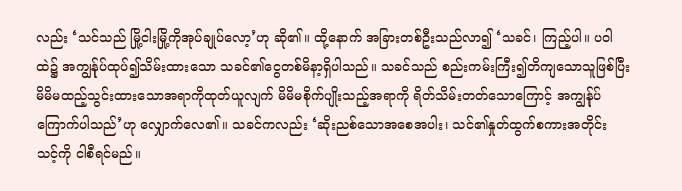လည်း ‘သင်သည် မြို့ငါးမြို့ကိုအုပ်ချုပ်လော့’ဟု ဆို၏။ ထို့နောက် အခြားတစ်ဦးသည်လာ၍ ‘သခင်၊ ကြည့်ပါ။ ပဝါထဲ၌ အကျွန်ုပ်ထုပ်၍သိမ်းထားသော သခင်၏ငွေတစ်မိနာ့ရှိပါသည်။ သခင်သည် စည်းကမ်းကြီး၍တိကျသောသူဖြစ်ပြီး မိမိမထည့်သွင်းထားသောအရာကိုထုတ်ယူလျက် မိမိမစိုက်ပျိုးသည့်အရာကို ရိတ်သိမ်းတတ်သောကြောင့် အကျွန်ုပ်ကြောက်ပါသည်’ဟု လျှောက်လေ၏။ သခင်ကလည်း ‘ဆိုးညစ်သောအစေအပါး၊ သင်၏နှုတ်ထွက်စကားအတိုင်း သင့်ကို ငါစီရင်မည်။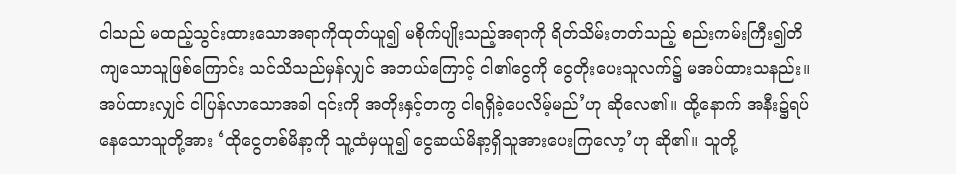ငါသည် မထည့်သွင်းထားသောအရာကိုထုတ်ယူ၍ မစိုက်ပျိုးသည့်အရာကို ရိတ်သိမ်းတတ်သည့် စည်းကမ်းကြီး၍တိကျသောသူဖြစ်ကြောင်း သင်သိသည်မှန်လျှင် အဘယ်ကြောင့် ငါ၏ငွေကို ငွေတိုးပေးသူလက်၌ မအပ်ထားသနည်း။ အပ်ထားလျှင် ငါပြန်လာသောအခါ ၎င်းကို အတိုးနှင့်တကွ ငါရရှိခဲ့ပေလိမ့်မည်’ဟု ဆိုလေ၏။ ထို့နောက် အနီး၌ရပ်နေသောသူတို့အား ‘ထိုငွေတစ်မိနာ့ကို သူ့ထံမှယူ၍ ငွေဆယ်မိနာ့ရှိသူအားပေးကြလော့’ဟု ဆို၏။ သူတို့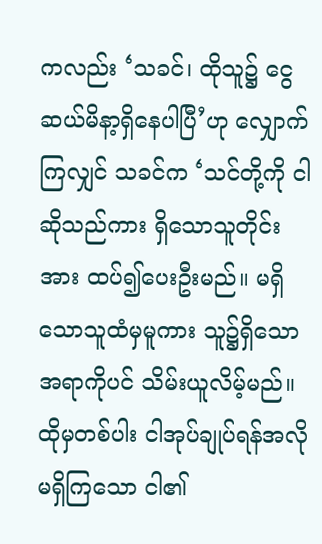ကလည်း ‘သခင်၊ ထိုသူ၌ ငွေဆယ်မိနာ့ရှိနေပါပြီ’ဟု လျှောက်ကြလျှင် သခင်က ‘သင်တို့ကို ငါဆိုသည်ကား ရှိသောသူတိုင်းအား ထပ်၍ပေးဦးမည်။ မရှိသောသူထံမှမူကား သူ၌ရှိသောအရာကိုပင် သိမ်းယူလိမ့်မည်။ ထိုမှတစ်ပါး ငါအုပ်ချုပ်ရန်အလိုမရှိကြသော ငါ၏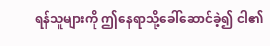ရန်သူများကို ဤနေရာသို့ခေါ်ဆောင်ခဲ့၍ ငါ၏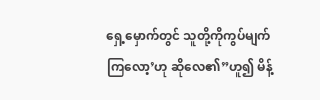ရှေ့မှောက်တွင် သူတို့ကိုကွပ်မျက်ကြလော့’ဟု ဆိုလေ၏”ဟူ၍ မိန့်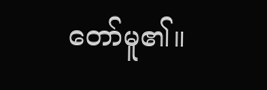တော်မူ၏။